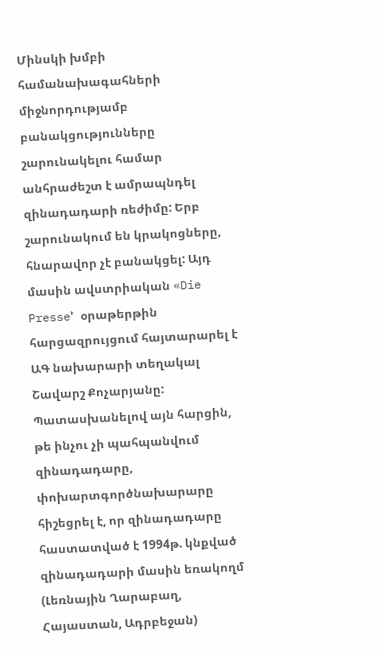Մինսկի խմբի համանախագահների միջնորդությամբ բանակցությունները շարունակելու համար անհրաժեշտ է ամրապնդել զինադադարի ռեժիմը: Երբ շարունակում են կրակոցները, հնարավոր չէ բանակցել: Այդ մասին ավստրիական «Die Presse՚ օրաթերթին հարցազրույցում հայտարարել է ԱԳ նախարարի տեղակալ Շավարշ Քոչարյանը:
Պատասխանելով այն հարցին, թե ինչու չի պահպանվում զինադադարը, փոխարտգործնախարարը հիշեցրել է, որ զինադադարը հաստատված է 1994թ. կնքված զինադադարի մասին եռակողմ (Լեռնային Ղարաբաղ, Հայաստան, Ադրբեջան)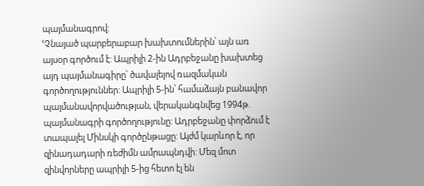պայմանագրով:
ՙՉնայած պարբերաբար խախտումներին՝ այն առ այսօր գործում է: Ապրիլի 2-ին Ադրբեջանը խախտեց այդ պայմանագիրը՝ ծավալելով ռազմական գործողություններ: Ապրիլի 5-ին՝ համաձայն բանավոր պայմանավորվածության, վերականգնվեց 1994թ. պայմանագրի գործողությունը: Ադրբեջանը փորձում է տապալել Մինսկի գործընթացը: Այժմ կարևոր է, որ զինադադարի ռեժիմն ամրապնդվի: Մեզ մոտ զինվորները ապրիլի 5-ից հետո էլ են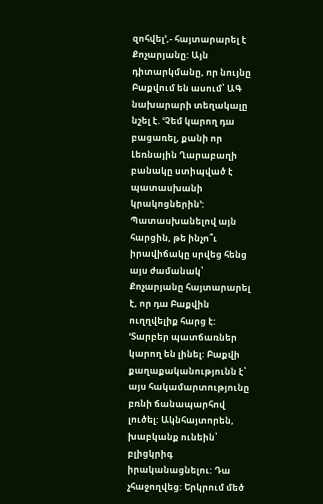զոհվել՚,- հայտարարել է Քոչարյանը: Այն դիտարկմանը, որ նույնը Բաքվում են ասում՝ ԱԳ նախարարի տեղակալը նշել է. ՙՉեմ կարող դա բացառել, քանի որ Լեռնային Ղարաբաղի բանակը ստիպված է պատասխանի կրակոցներին՚:
Պատասխանելով այն հարցին, թե ինչո՞ւ իրավիճակը սրվեց հենց այս ժամանակ՝ Քոչարյանը հայտարարել է, որ դա Բաքվին ուղղվելիք հարց է: ՙՏարբեր պատճառներ կարող են լինել: Բաքվի քաղաքականությունն է՝ այս հակամարտությունը բռնի ճանապարհով լուծել: Ակնհայտորեն, խաբկանք ունեին՝ բլիցկրիգ իրականացնելու: Դա չհաջողվեց: Երկրում մեծ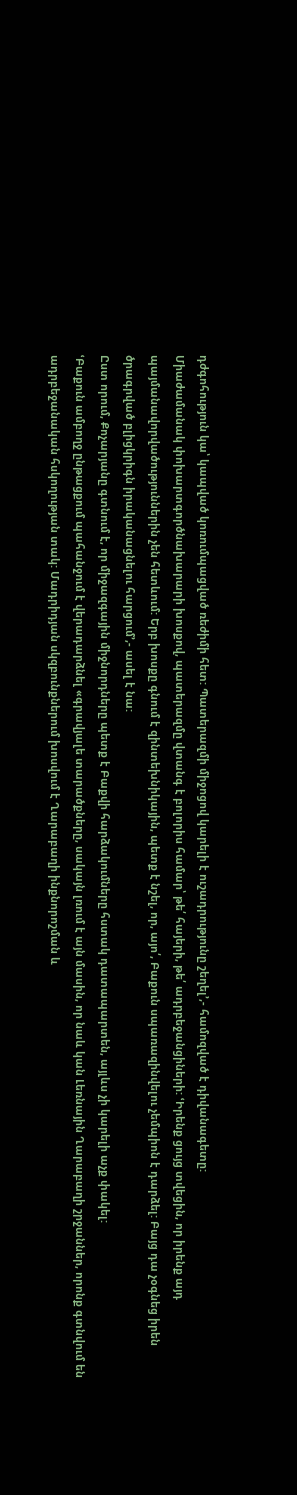դժգոհություն կա՝ կապված կոռումպացված ռեժիմի հետ: Պատերազմի միջոցով կարելի է ուշադրությունը շեղել՚,- համոզված է դիվանագետը:
Միաժամանակ փոխարտգործնախարարի խոսքով, պատերազմը վտանգ է բոլորիս համար՝ թե՛ հայերի, թե՛ ադրբեջանցիների: ՙԻրենք ցույց տվեցին, որ իրենք այդ պայմանավորվածություններին չեն հետևում: Երբ խոսքը գնում է զինտեխնիկային, պետք է նշել, որ, այո՛, Բաքուն սպառազինվելու չեմպիոն է դարձել: Բայց դա չօգնեց իրեն ծրագրված բլիցկրիգն իրականացնելու հարցում՚,- ասել է նա:
Ըստ որում, Քոչարյանը գտնում է, որ միջազգային միջնորդները պետք է Բաքվի հարձակումները հստակ դատապարտեն, այլևս չի կարելի աչք փակել:
ՙԲաքուն ամբողջ ընթացքում պահանջում է վերադարձնել «գրավյալե տարածքները, սակայն լռում է այն մասին, որ նաև կան Լեռնային Ղարաբաղի շրջաններ, որոնք գտնվում են ադրբեջանական հսկողության տակ: Մադրիդյան սկզբունքներում խոսվում է Ղարաբաղի ինքնորոշման և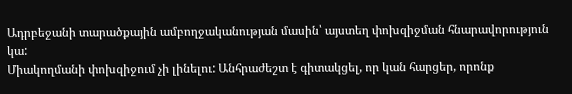Ադրբեջանի տարածքային ամբողջականության մասին՝ այստեղ փոխզիջման հնարավորություն կա:
Միակողմանի փոխզիջում չի լինելու: Անհրաժեշտ է գիտակցել, որ կան հարցեր, որոնք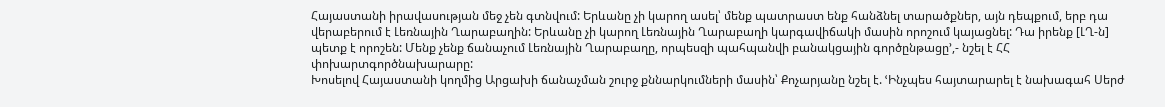Հայաստանի իրավասության մեջ չեն գտնվում: Երևանը չի կարող ասել՝ մենք պատրաստ ենք հանձնել տարածքներ, այն դեպքում, երբ դա վերաբերում է Լեռնային Ղարաբաղին: Երևանը չի կարող Լեռնային Ղարաբաղի կարգավիճակի մասին որոշում կայացնել: Դա իրենք [ԼՂ-ն] պետք է որոշեն: Մենք չենք ճանաչում Լեռնային Ղարաբաղը, որպեսզի պահպանվի բանակցային գործընթացը՚,- նշել է ՀՀ փոխարտգործնախարարը:
Խոսելով Հայաստանի կողմից Արցախի ճանաչման շուրջ քննարկումների մասին՝ Քոչարյանը նշել է. ՙԻնչպես հայտարարել է նախագահ Սերժ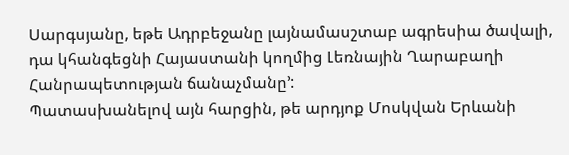Սարգսյանը, եթե Ադրբեջանը լայնամասշտաբ ագրեսիա ծավալի, դա կհանգեցնի Հայաստանի կողմից Լեռնային Ղարաբաղի Հանրապետության ճանաչմանը՚:
Պատասխանելով այն հարցին, թե արդյոք Մոսկվան Երևանի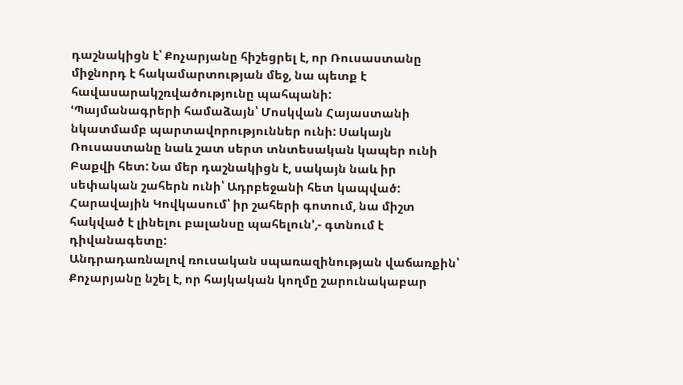դաշնակիցն է՝ Քոչարյանը հիշեցրել է, որ Ռուսաստանը միջնորդ է հակամարտության մեջ, նա պետք է հավասարակշռվածությունը պահպանի:
ՙՊայմանագրերի համաձայն՝ Մոսկվան Հայաստանի նկատմամբ պարտավորություններ ունի: Սակայն Ռուսաստանը նաև շատ սերտ տնտեսական կապեր ունի Բաքվի հետ: Նա մեր դաշնակիցն է, սակայն նաև իր սեփական շահերն ունի՝ Ադրբեջանի հետ կապված: Հարավային Կովկասում՝ իր շահերի գոտում, նա միշտ հակված է լինելու բալանսը պահելուն՚,- գտնում է դիվանագետը:
Անդրադառնալով ռուսական սպառազինության վաճառքին՝ Քոչարյանը նշել է, որ հայկական կողմը շարունակաբար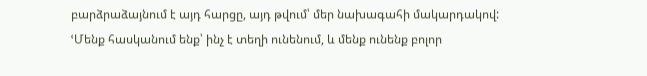բարձրաձայնում է այդ հարցը, այդ թվում՝ մեր նախագահի մակարդակով:
ՙՄենք հասկանում ենք՝ ինչ է տեղի ունենում, և մենք ունենք բոլոր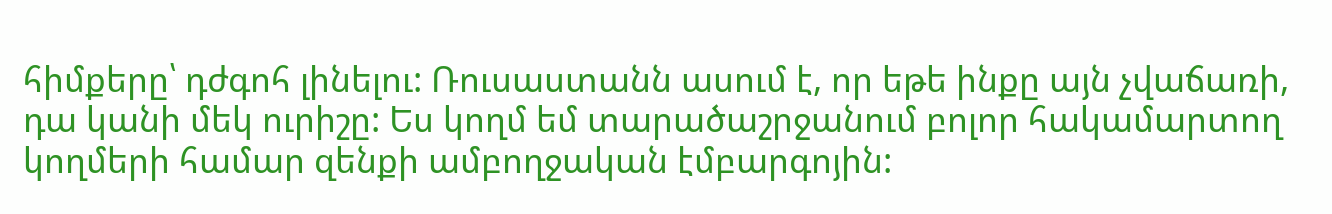հիմքերը՝ դժգոհ լինելու: Ռուսաստանն ասում է, որ եթե ինքը այն չվաճառի, դա կանի մեկ ուրիշը: Ես կողմ եմ տարածաշրջանում բոլոր հակամարտող կողմերի համար զենքի ամբողջական էմբարգոյին: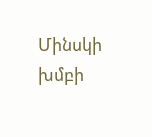Մինսկի խմբի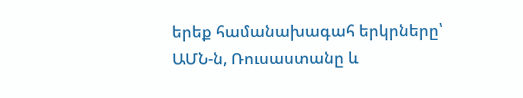երեք համանախագահ երկրները՝ ԱՄՆ-ն, Ռուսաստանը և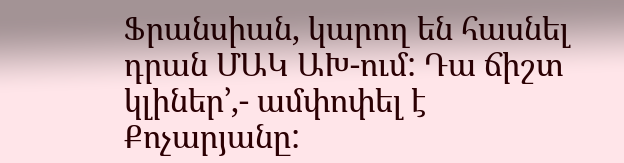Ֆրանսիան, կարող են հասնել դրան ՄԱԿ ԱԽ-ում: Դա ճիշտ կլիներ՚,- ամփոփել է Քոչարյանը: